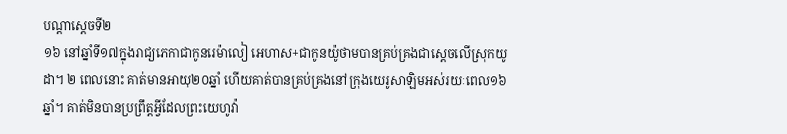បណ្ដាស្ដេចទី២
១៦ នៅឆ្នាំទី១៧ក្នុងរាជ្យភេកាជាកូនរេម៉ាលៀ អេហាស+ជាកូនយ៉ូថាមបានគ្រប់គ្រងជាស្ដេចលើស្រុកយូដា។ ២ ពេលនោះ គាត់មានអាយុ២០ឆ្នាំ ហើយគាត់បានគ្រប់គ្រងនៅក្រុងយេរូសាឡិមអស់រយៈពេល១៦ឆ្នាំ។ គាត់មិនបានប្រព្រឹត្តអ្វីដែលព្រះយេហូវ៉ា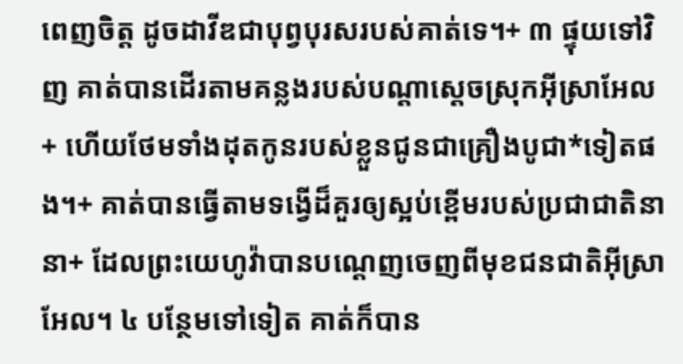ពេញចិត្ត ដូចដាវីឌជាបុព្វបុរសរបស់គាត់ទេ។+ ៣ ផ្ទុយទៅវិញ គាត់បានដើរតាមគន្លងរបស់បណ្ដាស្ដេចស្រុកអ៊ីស្រាអែល+ ហើយថែមទាំងដុតកូនរបស់ខ្លួនជូនជាគ្រឿងបូជា*ទៀតផង។+ គាត់បានធ្វើតាមទង្វើដ៏គួរឲ្យស្អប់ខ្ពើមរបស់ប្រជាជាតិនានា+ ដែលព្រះយេហូវ៉ាបានបណ្ដេញចេញពីមុខជនជាតិអ៊ីស្រាអែល។ ៤ បន្ថែមទៅទៀត គាត់ក៏បាន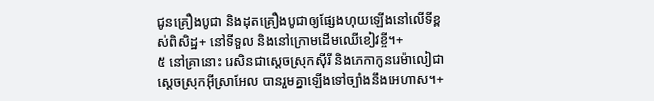ជូនគ្រឿងបូជា និងដុតគ្រឿងបូជាឲ្យផ្សែងហុយឡើងនៅលើទីខ្ពស់ពិសិដ្ឋ+ នៅទីទួល និងនៅក្រោមដើមឈើខៀវខ្ចី។+
៥ នៅគ្រានោះ រេសិនជាស្ដេចស្រុកស៊ីរី និងភេកាកូនរេម៉ាលៀជាស្ដេចស្រុកអ៊ីស្រាអែល បានរួមគ្នាឡើងទៅច្បាំងនឹងអេហាស។+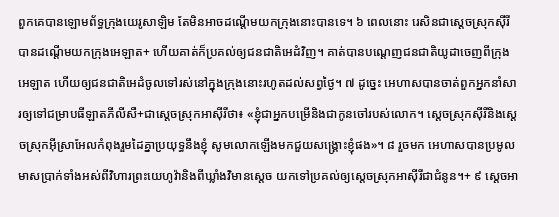ពួកគេបានឡោមព័ទ្ធក្រុងយេរូសាឡិម តែមិនអាចដណ្ដើមយកក្រុងនោះបានទេ។ ៦ ពេលនោះ រេសិនជាស្ដេចស្រុកស៊ីរីបានដណ្ដើមយកក្រុងអេឡាត+ ហើយគាត់ក៏ប្រគល់ឲ្យជនជាតិអេដំវិញ។ គាត់បានបណ្ដេញជនជាតិយូដាចេញពីក្រុងអេឡាត ហើយឲ្យជនជាតិអេដំចូលទៅរស់នៅក្នុងក្រុងនោះរហូតដល់សព្វថ្ងៃ។ ៧ ដូច្នេះ អេហាសបានចាត់ពួកអ្នកនាំសារឲ្យទៅជម្រាបធីឡាតភីលីសឺ+ជាស្ដេចស្រុកអាស៊ីរីថា៖ «ខ្ញុំជាអ្នកបម្រើនិងជាកូនចៅរបស់លោក។ ស្ដេចស្រុកស៊ីរីនិងស្ដេចស្រុកអ៊ីស្រាអែលកំពុងរួមដៃគ្នាប្រយុទ្ធនឹងខ្ញុំ សូមលោកឡើងមកជួយសង្គ្រោះខ្ញុំផង»។ ៨ រួចមក អេហាសបានប្រមូលមាសប្រាក់ទាំងអស់ពីវិហារព្រះយេហូវ៉ានិងពីឃ្លាំងវិមានស្ដេច យកទៅប្រគល់ឲ្យស្ដេចស្រុកអាស៊ីរីជាជំនូន។+ ៩ ស្ដេចអា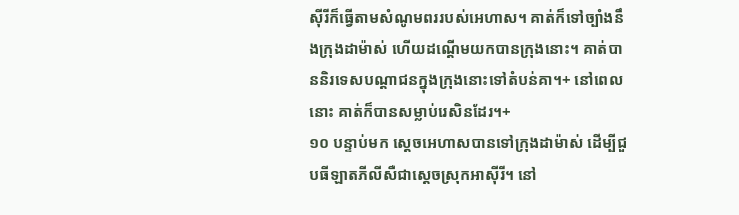ស៊ីរីក៏ធ្វើតាមសំណូមពររបស់អេហាស។ គាត់ក៏ទៅច្បាំងនឹងក្រុងដាម៉ាស់ ហើយដណ្ដើមយកបានក្រុងនោះ។ គាត់បាននិរទេសបណ្ដាជនក្នុងក្រុងនោះទៅតំបន់គា។+ នៅពេលនោះ គាត់ក៏បានសម្លាប់រេសិនដែរ។+
១០ បន្ទាប់មក ស្ដេចអេហាសបានទៅក្រុងដាម៉ាស់ ដើម្បីជួបធីឡាតភីលីសឺជាស្ដេចស្រុកអាស៊ីរី។ នៅ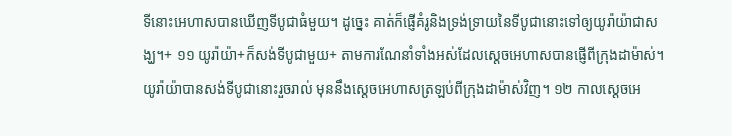ទីនោះអេហាសបានឃើញទីបូជាធំមួយ។ ដូច្នេះ គាត់ក៏ផ្ញើគំរូនិងទ្រង់ទ្រាយនៃទីបូជានោះទៅឲ្យយូរ៉ាយ៉ាជាសង្ឃ។+ ១១ យូរ៉ាយ៉ា+ក៏សង់ទីបូជាមួយ+ តាមការណែនាំទាំងអស់ដែលស្ដេចអេហាសបានផ្ញើពីក្រុងដាម៉ាស់។ យូរ៉ាយ៉ាបានសង់ទីបូជានោះរួចរាល់ មុននឹងស្ដេចអេហាសត្រឡប់ពីក្រុងដាម៉ាស់វិញ។ ១២ កាលស្ដេចអេ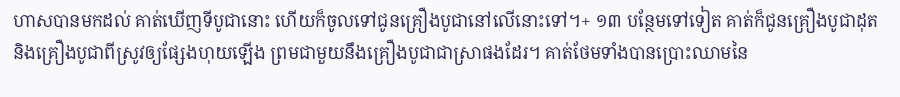ហាសបានមកដល់ គាត់ឃើញទីបូជានោះ ហើយក៏ចូលទៅជូនគ្រឿងបូជានៅលើនោះទៅ។+ ១៣ បន្ថែមទៅទៀត គាត់ក៏ជូនគ្រឿងបូជាដុត និងគ្រឿងបូជាពីស្រូវឲ្យផ្សែងហុយឡើង ព្រមជាមួយនឹងគ្រឿងបូជាជាស្រាផងដែរ។ គាត់ថែមទាំងបានប្រោះឈាមនៃ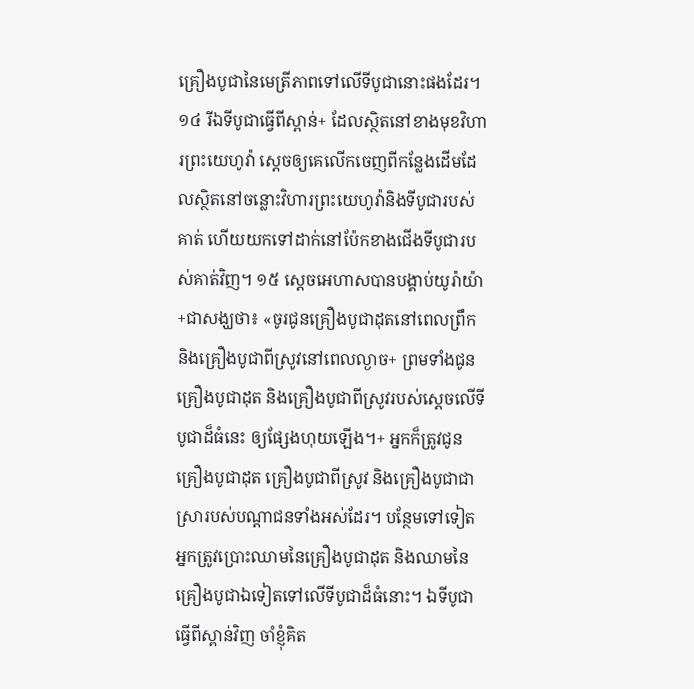គ្រឿងបូជានៃមេត្រីភាពទៅលើទីបូជានោះផងដែរ។ ១៤ រីឯទីបូជាធ្វើពីស្ពាន់+ ដែលស្ថិតនៅខាងមុខវិហារព្រះយេហូវ៉ា ស្ដេចឲ្យគេលើកចេញពីកន្លែងដើមដែលស្ថិតនៅចន្លោះវិហារព្រះយេហូវ៉ានិងទីបូជារបស់គាត់ ហើយយកទៅដាក់នៅប៉ែកខាងជើងទីបូជារបស់គាត់វិញ។ ១៥ ស្ដេចអេហាសបានបង្គាប់យូរ៉ាយ៉ា+ជាសង្ឃថា៖ «ចូរជូនគ្រឿងបូជាដុតនៅពេលព្រឹក និងគ្រឿងបូជាពីស្រូវនៅពេលល្ងាច+ ព្រមទាំងជូនគ្រឿងបូជាដុត និងគ្រឿងបូជាពីស្រូវរបស់ស្ដេចលើទីបូជាដ៏ធំនេះ ឲ្យផ្សែងហុយឡើង។+ អ្នកក៏ត្រូវជូនគ្រឿងបូជាដុត គ្រឿងបូជាពីស្រូវ និងគ្រឿងបូជាជាស្រារបស់បណ្ដាជនទាំងអស់ដែរ។ បន្ថែមទៅទៀត អ្នកត្រូវប្រោះឈាមនៃគ្រឿងបូជាដុត និងឈាមនៃគ្រឿងបូជាឯទៀតទៅលើទីបូជាដ៏ធំនោះ។ ឯទីបូជាធ្វើពីស្ពាន់វិញ ចាំខ្ញុំគិត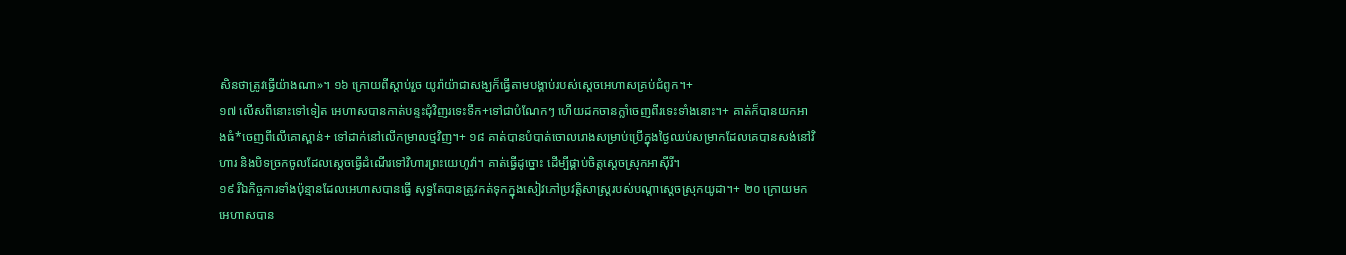សិនថាត្រូវធ្វើយ៉ាងណា»។ ១៦ ក្រោយពីស្ដាប់រួច យូរ៉ាយ៉ាជាសង្ឃក៏ធ្វើតាមបង្គាប់របស់ស្ដេចអេហាសគ្រប់ជំពូក។+
១៧ លើសពីនោះទៅទៀត អេហាសបានកាត់បន្ទះជុំវិញរទេះទឹក+ទៅជាបំណែកៗ ហើយដកចានក្លាំចេញពីរទេះទាំងនោះ។+ គាត់ក៏បានយកអាងធំ*ចេញពីលើគោស្ពាន់+ ទៅដាក់នៅលើកម្រាលថ្មវិញ។+ ១៨ គាត់បានបំបាត់ចោលរោងសម្រាប់ប្រើក្នុងថ្ងៃឈប់សម្រាកដែលគេបានសង់នៅវិហារ និងបិទច្រកចូលដែលស្ដេចធ្វើដំណើរទៅវិហារព្រះយេហូវ៉ា។ គាត់ធ្វើដូច្នោះ ដើម្បីផ្គាប់ចិត្តស្ដេចស្រុកអាស៊ីរី។
១៩ រីឯកិច្ចការទាំងប៉ុន្មានដែលអេហាសបានធ្វើ សុទ្ធតែបានត្រូវកត់ទុកក្នុងសៀវភៅប្រវត្តិសាស្ត្ររបស់បណ្ដាស្ដេចស្រុកយូដា។+ ២០ ក្រោយមក អេហាសបាន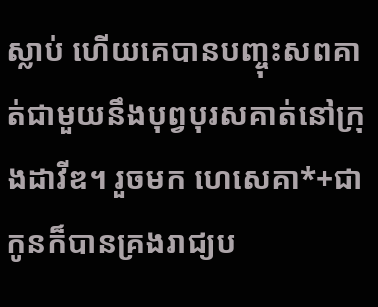ស្លាប់ ហើយគេបានបញ្ចុះសពគាត់ជាមួយនឹងបុព្វបុរសគាត់នៅក្រុងដាវីឌ។ រួចមក ហេសេគា*+ជាកូនក៏បានគ្រងរាជ្យប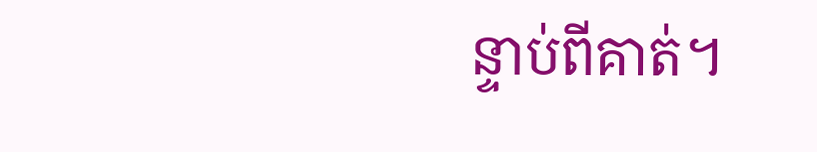ន្ទាប់ពីគាត់។